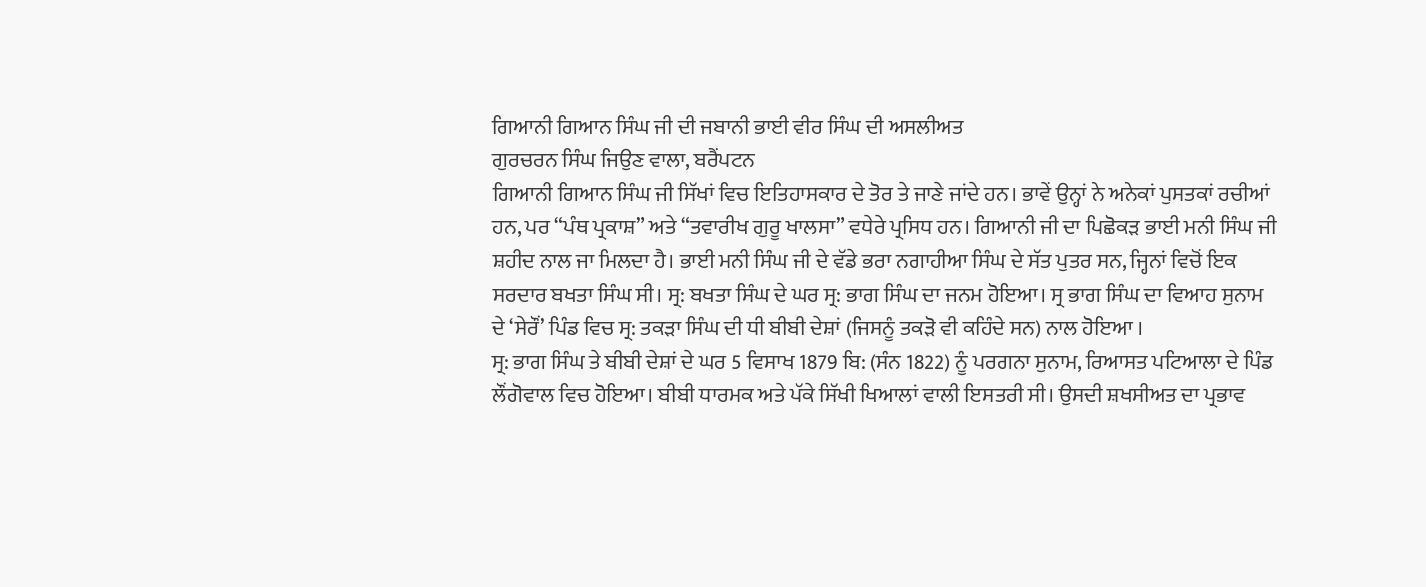ਗਿਆਨੀ ਗਿਆਨ ਸਿੰਘ ਜੀ ਦੀ ਜਬਾਨੀ ਭਾਈ ਵੀਰ ਸਿੰਘ ਦੀ ਅਸਲੀਅਤ
ਗੁਰਚਰਨ ਸਿੰਘ ਜਿਉਣ ਵਾਲਾ, ਬਰੈਂਪਟਨ
ਗਿਆਨੀ ਗਿਆਨ ਸਿੰਘ ਜੀ ਸਿੱਖਾਂ ਵਿਚ ਇਤਿਹਾਸਕਾਰ ਦੇ ਤੋਰ ਤੇ ਜਾਣੇ ਜਾਂਦੇ ਹਨ। ਭਾਵੇਂ ਉਨ੍ਹਾਂ ਨੇ ਅਨੇਕਾਂ ਪੁਸਤਕਾਂ ਰਚੀਆਂ ਹਨ, ਪਰ “ਪੰਥ ਪ੍ਰਕਾਸ਼” ਅਤੇ “ਤਵਾਰੀਖ ਗੁਰੂ ਖਾਲਸਾ” ਵਧੇਰੇ ਪ੍ਰਸਿਧ ਹਨ। ਗਿਆਨੀ ਜੀ ਦਾ ਪਿਛੋਕੜ ਭਾਈ ਮਨੀ ਸਿੰਘ ਜੀ ਸ਼ਹੀਦ ਨਾਲ ਜਾ ਮਿਲਦਾ ਹੈ। ਭਾਈ ਮਨੀ ਸਿੰਘ ਜੀ ਦੇ ਵੱਡੇ ਭਰਾ ਨਗਾਹੀਆ ਸਿੰਘ ਦੇ ਸੱਤ ਪੁਤਰ ਸਨ, ਜ੍ਹਿਨਾਂ ਵਿਚੋਂ ਇਕ ਸਰਦਾਰ ਬਖਤਾ ਸਿੰਘ ਸੀ। ਸ੍ਰ: ਬਖਤਾ ਸਿੰਘ ਦੇ ਘਰ ਸ੍ਰ: ਭਾਗ ਸਿੰਘ ਦਾ ਜਨਮ ਹੋਇਆ। ਸ੍ਰ ਭਾਗ ਸਿੰਘ ਦਾ ਵਿਆਹ ਸੁਨਾਮ ਦੇ ‘ਸੇਰੌਂ’ ਪਿੰਡ ਵਿਚ ਸ੍ਰ: ਤਕੜਾ ਸਿੰਘ ਦੀ ਧੀ ਬੀਬੀ ਦੇਸ਼ਾਂ (ਜਿਸਨੂੰ ਤਕੜੋ ਵੀ ਕਹਿੰਦੇ ਸਨ) ਨਾਲ ਹੋਇਆ ।
ਸ੍ਰ: ਭਾਗ ਸਿੰਘ ਤੇ ਬੀਬੀ ਦੇਸ਼ਾਂ ਦੇ ਘਰ 5 ਵਿਸਾਖ 1879 ਬਿ: (ਸੰਨ 1822) ਨੂੰ ਪਰਗਨਾ ਸੁਨਾਮ, ਰਿਆਸਤ ਪਟਿਆਲਾ ਦੇ ਪਿੰਡ ਲੌਂਗੋਵਾਲ ਵਿਚ ਹੋਇਆ। ਬੀਬੀ ਧਾਰਮਕ ਅਤੇ ਪੱਕੇ ਸਿੱਖੀ ਖਿਆਲਾਂ ਵਾਲੀ ਇਸਤਰੀ ਸੀ। ਉਸਦੀ ਸ਼ਖਸੀਅਤ ਦਾ ਪ੍ਰਭਾਵ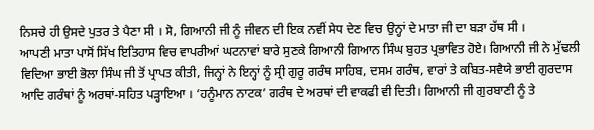ਨਿਸਚੇ ਹੀ ਉਸਦੇ ਪੁਤਰ ਤੇ ਪੈਣਾ ਸੀ । ਸੋ, ਗਿਆਨੀ ਜੀ ਨੂੰ ਜੀਵਨ ਦੀ ਇਕ ਨਵੀਂ ਸੇਧ ਦੇਣ ਵਿਚ ਉਨ੍ਹਾਂ ਦੇ ਮਾਤਾ ਜੀ ਦਾ ਬੜਾ ਹੱਥ ਸੀ ।
ਆਪਣੀ ਮਾਤਾ ਪਾਸੋਂ ਸਿੱਖ ਇਤਿਹਾਸ ਵਿਚ ਵਾਪਰੀਆਂ ਘਟਨਾਵਾਂ ਬਾਰੇ ਸੁਣਕੇ ਗਿਆਨੀ ਗਿਆਨ ਸਿੰਘ ਬੁਹਤ ਪ੍ਰਭਾਵਿਤ ਹੋਏ। ਗਿਆਨੀ ਜੀ ਨੇ ਮੁੱਢਲੀ ਵਿਦਿਆ ਭਾਈ ਭੋਲਾ ਸਿੰਘ ਜੀ ਤੋਂ ਪ੍ਰਾਪਤ ਕੀਤੀ, ਜਿਨ੍ਹਾਂ ਨੇ ਇਨ੍ਹਾਂ ਨੂੰ ਸ੍ਰੀ ਗੁਰੂ ਗਰੰਥ ਸਾਹਿਬ, ਦਸਮ ਗਰੰਥ, ਵਾਰਾਂ ਤੇ ਕਬਿਤ-ਸਵੈਯੇ ਭਾਈ ਗੁਰਦਾਸ ਆਦਿ ਗਰੰਥਾਂ ਨੂੰ ਅਰਥਾਂ-ਸਹਿਤ ਪੜ੍ਹਾਇਆ । ‘ਹਨੂੰਮਾਨ ਨਾਟਕ’ ਗਰੰਥ ਦੇ ਅਰਥਾਂ ਦੀ ਵਾਕਫੀ ਵੀ ਦਿਤੀ। ਗਿਆਨੀ ਜੀ ਗੁਰਬਾਣੀ ਨੂੰ ਤੇ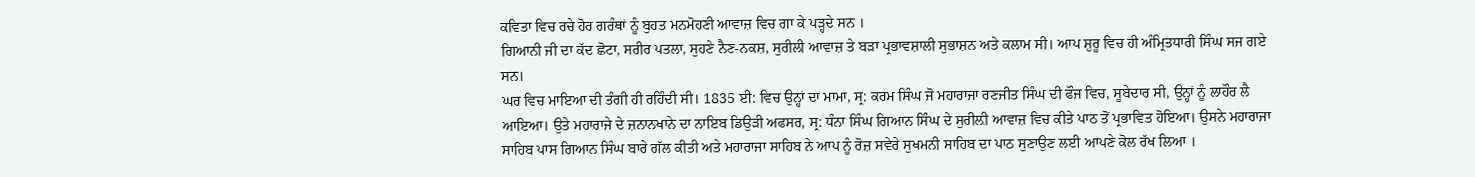ਕਵਿਤਾ ਵਿਚ ਰਚੇ ਹੋਰ ਗਰੰਥਾਂ ਨੂੰ ਬੁਹਤ ਮਨਮੋਹਣੀ ਆਵਾਜ਼ ਵਿਚ ਗਾ ਕੇ ਪੜ੍ਹਦੇ ਸਨ ।
ਗਿਆਨੀ ਜੀ ਦਾ ਕੱਦ ਛੋਟਾ, ਸਰੀਰ ਪਤਲਾ, ਸੁਹਣੇ ਨੈਣ-ਨਕਸ਼, ਸੁਰੀਲੀ ਆਵਾਜ਼ ਤੇ ਬੜਾ ਪ੍ਰਭਾਵਸ਼ਾਲੀ ਸੁਭਾਸ਼ਨ ਅਤੇ ਕਲਾਮ ਸੀ। ਆਪ ਸ਼ੁਰੂ ਵਿਚ ਹੀ ਅੰਮ੍ਰਿਤਧਾਰੀ ਸਿੰਘ ਸਜ ਗਏ ਸਨ।
ਘਰ ਵਿਚ ਮਾਇਆ ਦੀ ਤੰਗੀ ਹੀ ਰਹਿੰਦੀ ਸੀ। 1835 ਈ: ਵਿਚ ਉਨ੍ਹਾਂ ਦਾ ਮਾਮਾ, ਸ੍ਰ: ਕਰਮ ਸਿੰਘ ਜੋ ਮਹਾਰਾਜਾ ਰਣਜੀਤ ਸਿੰਘ ਦੀ ਫੌਜ ਵਿਚ, ਸੂਬੇਦਾਰ ਸੀ, ਉਨ੍ਹਾਂ ਨੂੰ ਲਾਹੌਰ ਲੈ ਆਇਆ। ਉਤੇ ਮਹਾਰਾਜੇ ਦੇ ਜ਼ਨਾਨਖਾਨੇ ਦਾ ਨਾਇਬ ਡਿਉੜੀ ਅਫਸਰ, ਸ੍ਰ: ਧੰਨਾ ਸਿੰਘ ਗਿਆਨ ਸਿੰਘ ਦੇ ਸੁਰੀਲ਼ੀ ਆਵਾਜ਼ ਵਿਚ ਕੀਤੇ ਪਾਠ ਤੋਂ ਪ੍ਰਭਾਵਿਤ ਹੋਇਆ। ਉਸਨੇ ਮਹਾਰਾਜਾ ਸਾਹਿਬ ਪਾਸ ਗਿਆਨ ਸਿੰਘ ਬਾਰੇ ਗੱਲ ਕੀਤੀ ਅਤੇ ਮਹਾਰਾਜਾ ਸਾਹਿਬ ਨੇ ਆਪ ਨੂੰ ਰੋਜ਼ ਸਵੇਰੇ ਸੁਖਮਨੀ ਸਾਹਿਬ ਦਾ ਪਾਠ ਸੁਣਾਉਣ ਲਈ ਆਪਣੇ ਕੋਲ ਰੱਖ ਲਿਆ ।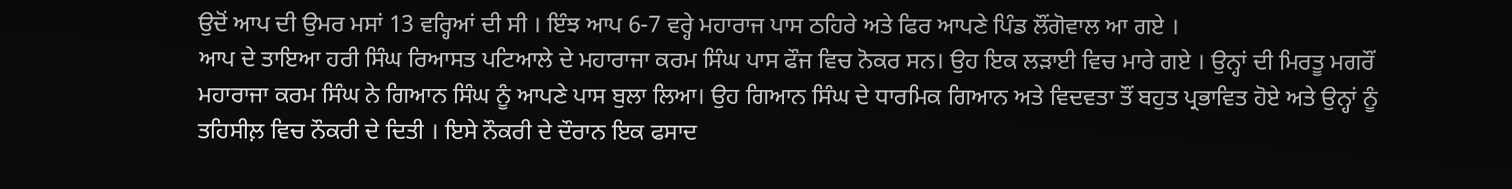ਉਦੋਂ ਆਪ ਦੀ ਉਮਰ ਮਸਾਂ 13 ਵਰ੍ਹਿਆਂ ਦੀ ਸੀ । ਇੰਝ ਆਪ 6-7 ਵਰ੍ਹੇ ਮਹਾਰਾਜ ਪਾਸ ਠਹਿਰੇ ਅਤੇ ਫਿਰ ਆਪਣੇ ਪਿੰਡ ਲੌਂਗੋਵਾਲ ਆ ਗਏ ।
ਆਪ ਦੇ ਤਾਇਆ ਹਰੀ ਸਿੰਘ ਰਿਆਸਤ ਪਟਿਆਲੇ ਦੇ ਮਹਾਰਾਜਾ ਕਰਮ ਸਿੰਘ ਪਾਸ ਫੌਜ ਵਿਚ ਨੋਕਰ ਸਨ। ਉਹ ਇਕ ਲੜਾਈ ਵਿਚ ਮਾਰੇ ਗਏ । ਉਨ੍ਹਾਂ ਦੀ ਮਿਰਤੂ ਮਗਰੌਂ ਮਹਾਰਾਜਾ ਕਰਮ ਸਿੰਘ ਨੇ ਗਿਆਨ ਸਿੰਘ ਨੂੰ ਆਪਣੇ ਪਾਸ ਬੁਲਾ ਲਿਆ। ਉਹ ਗਿਆਨ ਸਿੰਘ ਦੇ ਧਾਰਮਿਕ ਗਿਆਨ ਅਤੇ ਵਿਦਵਤਾ ਤੌਂ ਬਹੁਤ ਪ੍ਰਭਾਵਿਤ ਹੋਏ ਅਤੇ ਉਨ੍ਹਾਂ ਨੂੰ ਤਹਿਸੀਲ਼ ਵਿਚ ਨੌਕਰੀ ਦੇ ਦਿਤੀ । ਇਸੇ ਨੌਕਰੀ ਦੇ ਦੌਰਾਨ ਇਕ ਫਸਾਦ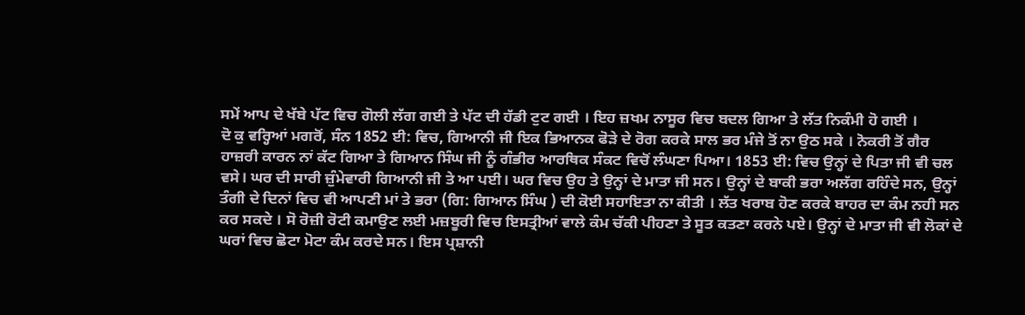ਸਮੇਂ ਆਪ ਦੇ ਖੱਬੇ ਪੱਟ ਵਿਚ ਗੋਲੀ ਲੱਗ ਗਈ ਤੇ ਪੱਟ ਦੀ ਹੱਡੀ ਟੁਟ ਗਈ । ਇਹ ਜ਼ਖਮ ਨਾਸੂਰ ਵਿਚ ਬਦਲ ਗਿਆ ਤੇ ਲੱਤ ਨਿਕੰਮੀ ਹੋ ਗਈ ।
ਦੋ ਕੁ ਵਰ੍ਹਿਆਂ ਮਗਰੋਂ, ਸੰਨ 1852 ਈ: ਵਿਚ, ਗਿਆਨੀ ਜੀ ਇਕ ਭਿਆਨਕ ਫੋੜੇ ਦੇ ਰੋਗ ਕਰਕੇ ਸਾਲ ਭਰ ਮੰਜੇ ਤੋਂ ਨਾ ਉਠ ਸਕੇ । ਨੋਕਰੀ ਤੋਂ ਗੈਰ ਹਾਜ਼ਰੀ ਕਾਰਨ ਨਾਂ ਕੱਟ ਗਿਆ ਤੇ ਗਿਆਨ ਸਿੰਘ ਜੀ ਨੂੰ ਗੰਭੀਰ ਆਰਥਿਕ ਸੰਕਟ ਵਿਚੋਂ ਲੰਘਣਾ ਪਿਆ। 1853 ਈ: ਵਿਚ ਉਨ੍ਹਾਂ ਦੇ ਪਿਤਾ ਜੀ ਵੀ ਚਲ ਵਸੇ। ਘਰ ਦੀ ਸਾਰੀ ਜ਼ੁੰਮੇਵਾਰੀ ਗਿਆਨੀ ਜੀ ਤੇ ਆ ਪਈ। ਘਰ ਵਿਚ ਉਹ ਤੇ ਉਨ੍ਹਾਂ ਦੇ ਮਾਤਾ ਜੀ ਸਨ। ਉਨ੍ਹਾਂ ਦੇ ਬਾਕੀ ਭਰਾ ਅਲੱਗ ਰਹਿੰਦੇ ਸਨ, ਉਨ੍ਹਾਂ ਤੰਗੀ ਦੇ ਦਿਨਾਂ ਵਿਚ ਵੀ ਆਪਣੀ ਮਾਂ ਤੇ ਭਰਾ (ਗਿ: ਗਿਆਨ ਸਿੰਘ ) ਦੀ ਕੋਈ ਸਹਾਇਤਾ ਨਾ ਕੀਤੀ । ਲੱਤ ਖਰਾਬ ਹੋਣ ਕਰਕੇ ਬਾਹਰ ਦਾ ਕੰਮ ਨਹੀ ਸਨ ਕਰ ਸਕਦੇ । ਸੋ ਰੋਜ਼ੀ ਰੋਟੀ ਕਮਾਉਣ ਲਈ ਮਜ਼ਬੂਰੀ ਵਿਚ ਇਸਤ੍ਰੀਆਂ ਵਾਲੇ ਕੰਮ ਚੱਕੀ ਪੀਹਣਾ ਤੇ ਸੂਤ ਕਤਣਾ ਕਰਨੇ ਪਏ। ਉਨ੍ਹਾਂ ਦੇ ਮਾਤਾ ਜੀ ਵੀ ਲੋਕਾਂ ਦੇ ਘਰਾਂ ਵਿਚ ਛੋਟਾ ਮੋਟਾ ਕੰਮ ਕਰਦੇ ਸਨ। ਇਸ ਪ੍ਰਸ਼ਾਨੀ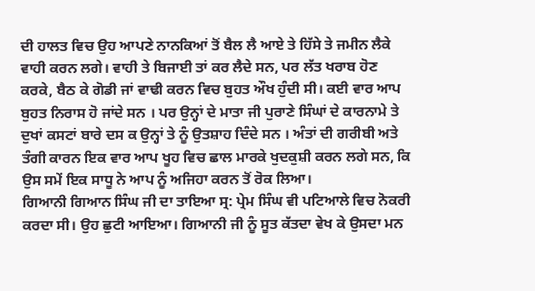ਦੀ ਹਾਲਤ ਵਿਚ ਉਹ ਆਪਣੇ ਨਾਨਕਿਆਂ ਤੋਂ ਬੈਲ ਲੈ ਆਏ ਤੇ ਹਿੱਸੇ ਤੇ ਜਮੀਨ ਲੈਕੇ ਵਾਹੀ ਕਰਨ ਲਗੇ। ਵਾਹੀ ਤੇ ਬਿਜਾਈ ਤਾਂ ਕਰ ਲੈਦੇ ਸਨ, ਪਰ ਲੱਤ ਖਰਾਬ ਹੋਣ ਕਰਕੇ, ਬੈਠ ਕੇ ਗੋਡੀ ਜਾਂ ਵਾਢੀ ਕਰਨ ਵਿਚ ਬੁਹਤ ਔਖ ਹੁੰਦੀ ਸੀ। ਕਈ ਵਾਰ ਆਪ ਬੁਹਤ ਨਿਰਾਸ ਹੋ ਜਾਂਦੇ ਸਨ । ਪਰ ਉਨ੍ਹਾਂ ਦੇ ਮਾਤਾ ਜੀ ਪੁਰਾਣੇ ਸਿੰਘਾਂ ਦੇ ਕਾਰਨਾਮੇ ਤੇ ਦੁਖਾਂ ਕਸਟਾਂ ਬਾਰੇ ਦਸ ਕ ਉਨ੍ਹਾਂ ਤੇ ਨੂੰ ਉਤਸ਼ਾਹ ਦਿੰਦੇ ਸਨ । ਅੰਤਾਂ ਦੀ ਗਰੀਬੀ ਅਤੇ ਤੰਗੀ ਕਾਰਨ ਇਕ ਵਾਰ ਆਪ ਖੂਹ ਵਿਚ ਛਾਲ ਮਾਰਕੇ ਖੁਦਕੁਸ਼ੀ ਕਰਨ ਲਗੇ ਸਨ, ਕਿ ਉਸ ਸਮੇਂ ਇਕ ਸਾਧੂ ਨੇ ਆਪ ਨੂੰ ਅਜਿਹਾ ਕਰਨ ਤੋਂ ਰੋਕ ਲਿਆ।
ਗਿਆਨੀ ਗਿਆਨ ਸਿੰਘ ਜੀ ਦਾ ਤਾਇਆ ਸ੍ਰ: ਪ੍ਰੇਮ ਸਿੰਘ ਵੀ ਪਟਿਆਲੇ ਵਿਚ ਨੋਕਰੀ ਕਰਦਾ ਸੀ। ਉਹ ਛੁਟੀ ਆਇਆ। ਗਿਆਨੀ ਜੀ ਨੂੰ ਸੂਤ ਕੱਤਦਾ ਵੇਖ ਕੇ ਉਸਦਾ ਮਨ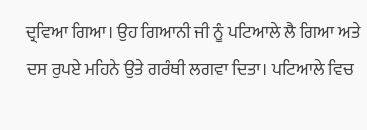ਦ੍ਰਵਿਆ ਗਿਆ। ਉਹ ਗਿਆਨੀ ਜੀ ਨੂੰ ਪਟਿਆਲੇ ਲੈ ਗਿਆ ਅਤੇ ਦਸ ਰੁਪਏ ਮਹਿਨੇ ਉਤੇ ਗਰੰਥੀ ਲਗਵਾ ਦਿਤਾ। ਪਟਿਆਲੇ ਵਿਚ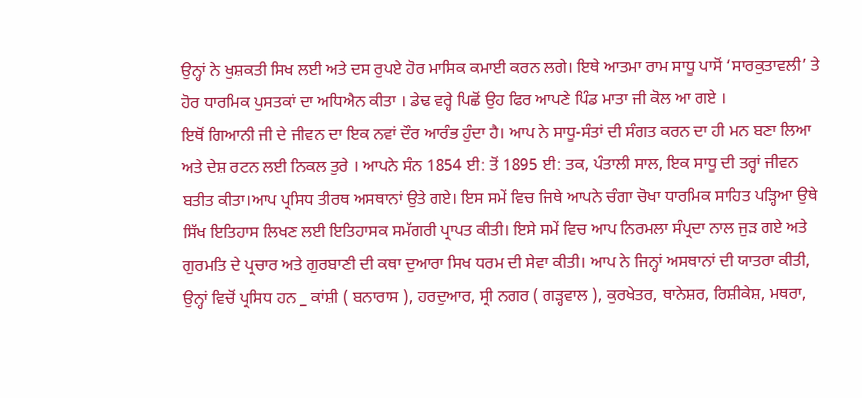ਉਨ੍ਹਾਂ ਨੇ ਖੁਸ਼ਕਤੀ ਸਿਖ ਲਈ ਅਤੇ ਦਸ ਰੁਪਏ ਹੋਰ ਮਾਸਿਕ ਕਮਾਈ ਕਰਨ ਲਗੇ। ਇਥੇ ਆਤਮਾ ਰਾਮ ਸਾਧੂ ਪਾਸੋਂ ‘ਸਾਰਕੁਤਾਵਲੀ’ ਤੇ ਹੋਰ ਧਾਰਮਿਕ ਪੁਸਤਕਾਂ ਦਾ ਅਧਿਐਨ ਕੀਤਾ । ਡੇਢ ਵਰ੍ਹੇ ਪਿਛੋਂ ਉਹ ਫਿਰ ਆਪਣੇ ਪਿੰਡ ਮਾਤਾ ਜੀ ਕੋਲ ਆ ਗਏ ।
ਇਥੋਂ ਗਿਆਨੀ ਜੀ ਦੇ ਜੀਵਨ ਦਾ ਇਕ ਨਵਾਂ ਦੌਰ ਆਰੰਭ ਹੁੰਦਾ ਹੈ। ਆਪ ਨੇ ਸਾਧੂ-ਸੰਤਾਂ ਦੀ ਸੰਗਤ ਕਰਨ ਦਾ ਹੀ ਮਨ ਬਣਾ ਲਿਆ ਅਤੇ ਦੇਸ਼ ਰਟਨ ਲਈ ਨਿਕਲ ਤੁਰੇ । ਆਪਨੇ ਸੰਨ 1854 ਈ: ਤੋਂ 1895 ਈ: ਤਕ, ਪੰਤਾਲੀ ਸਾਲ, ਇਕ ਸਾਧੂ ਦੀ ਤਰ੍ਹਾਂ ਜੀਵਨ ਬਤੀਤ ਕੀਤਾ।ਆਪ ਪ੍ਰਸਿਧ ਤੀਰਥ ਅਸਥਾਨਾਂ ਉਤੇ ਗਏ। ਇਸ ਸਮੇਂ ਵਿਚ ਜਿਥੇ ਆਪਨੇ ਚੰਗਾ ਚੋਖਾ ਧਾਰਮਿਕ ਸਾਹਿਤ ਪੜ੍ਹਿਆ ਉਥੇ ਸਿੱਖ ਇਤਿਹਾਸ ਲਿਖਣ ਲਈ ਇਤਿਹਾਸਕ ਸਮੱਗਰੀ ਪ੍ਰਾਪਤ ਕੀਤੀ। ਇਸੇ ਸਮੇਂ ਵਿਚ ਆਪ ਨਿਰਮਲਾ ਸੰਪ੍ਰਦਾ ਨਾਲ ਜੁੜ ਗਏ ਅਤੇ ਗੁਰਮਤਿ ਦੇ ਪ੍ਰਚਾਰ ਅਤੇ ਗੁਰਬਾਣੀ ਦੀ ਕਥਾ ਦੁਆਰਾ ਸਿਖ ਧਰਮ ਦੀ ਸੇਵਾ ਕੀਤੀ। ਆਪ ਨੇ ਜਿਨ੍ਹਾਂ ਅਸਥਾਨਾਂ ਦੀ ਯਾਤਰਾ ਕੀਤੀ, ਉਨ੍ਹਾਂ ਵਿਚੋਂ ਪ੍ਰਸਿਧ ਹਨ _ ਕਾਂਸ਼ੀ ( ਬਨਾਰਾਸ ), ਹਰਦੁਆਰ, ਸ੍ਰੀ ਨਗਰ ( ਗੜ੍ਹਵਾਲ ), ਕੁਰਖੇਤਰ, ਥਾਨੇਸ਼ਰ, ਰਿਸ਼ੀਕੇਸ਼, ਮਥਰਾ,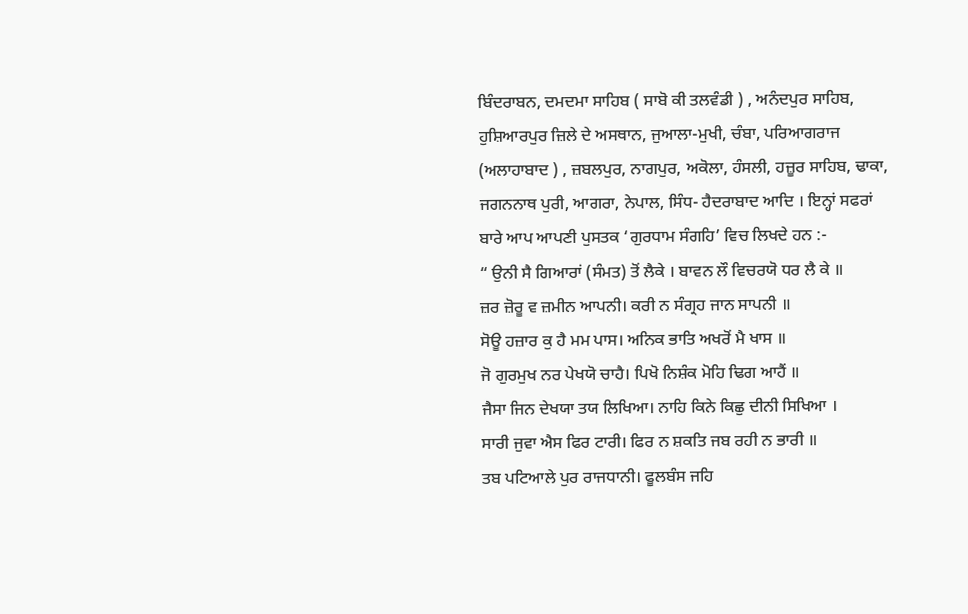ਬਿੰਦਰਾਬਨ, ਦਮਦਮਾ ਸਾਹਿਬ ( ਸਾਬੋ ਕੀ ਤਲਵੰਡੀ ) , ਅਨੰਦਪੁਰ ਸਾਹਿਬ, ਹੁਸ਼ਿਆਰਪੁਰ ਜ਼ਿਲੇ ਦੇ ਅਸਥਾਨ, ਜੁਆਲਾ-ਮੁਖੀ, ਚੰਬਾ, ਪਰਿਆਗਰਾਜ (ਅਲਾਹਾਬਾਦ ) , ਜ਼ਬਲਪੁਰ, ਨਾਗਪੁਰ, ਅਕੋਲਾ, ਹੰਸਲੀ, ਹਜ਼ੂਰ ਸਾਹਿਬ, ਢਾਕਾ, ਜਗਨਨਾਥ ਪੁਰੀ, ਆਗਰਾ, ਨੇਪਾਲ, ਸਿੰਧ- ਹੈਦਰਾਬਾਦ ਆਦਿ । ਇਨ੍ਹਾਂ ਸਫਰਾਂ ਬਾਰੇ ਆਪ ਆਪਣੀ ਪੁਸਤਕ ‘ਗੁਰਧਾਮ ਸੰਗਹਿ’ ਵਿਚ ਲਿਖਦੇ ਹਨ :-
“ ਉਨੀ ਸੈ ਗਿਆਰਾਂ (ਸੰਮਤ) ਤੋਂ ਲੈਕੇ । ਬਾਵਨ ਲੌ ਵਿਚਰਯੋ ਧਰ ਲੈ ਕੇ ॥
ਜ਼ਰ ਜ਼ੋਰੂ ਵ ਜ਼ਮੀਨ ਆਪਨੀ। ਕਰੀ ਨ ਸੰਗ੍ਰਹ ਜਾਨ ਸਾਪਨੀ ॥
ਸੋਊ ਹਜ਼ਾਰ ਕੁ ਹੈ ਮਮ ਪਾਸ। ਅਨਿਕ ਭਾਤਿ ਅਖਰੋਂ ਮੈ ਖਾਸ ॥
ਜੋ ਗੁਰਮੁਖ ਨਰ ਪੇਖਯੋ ਚਾਹੈ। ਪਿਖੋ ਨਿਸ਼ੰਕ ਮੋਹਿ ਢਿਗ ਆਹੈਂ ॥
ਜੈਸਾ ਜਿਨ ਦੇਖਯਾ ਤਯ ਲਿਖਿਆ। ਨਾਹਿ ਕਿਨੇ ਕਿਛੁ ਦੀਨੀ ਸਿਖਿਆ ।
ਸਾਰੀ ਜੁਵਾ ਐਸ ਫਿਰ ਟਾਰੀ। ਫਿਰ ਨ ਸ਼ਕਤਿ ਜਬ ਰਹੀ ਨ ਭਾਰੀ ॥
ਤਬ ਪਟਿਆਲੇ ਪੁਰ ਰਾਜਧਾਨੀ। ਫੂਲਬੰਸ ਜਹਿ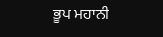ਭੂਪ ਮਹਾਨੀ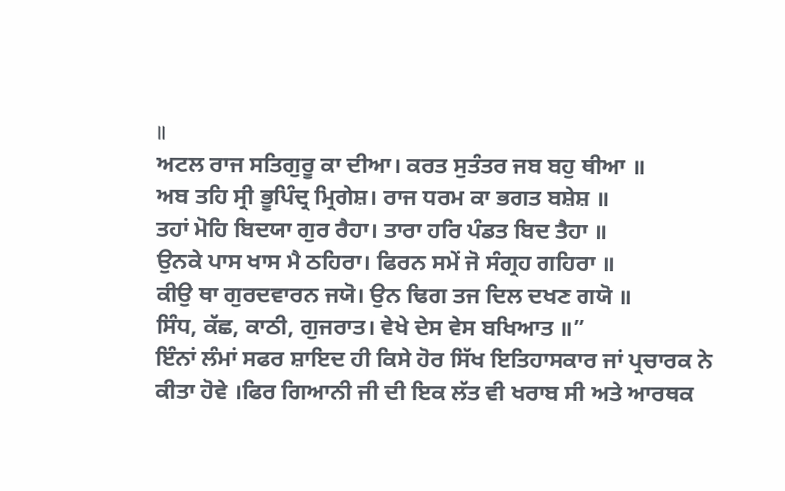॥
ਅਟਲ ਰਾਜ ਸਤਿਗੁਰੂ ਕਾ ਦੀਆ। ਕਰਤ ਸੁਤੰਤਰ ਜਬ ਬਹੁ ਥੀਆ ॥
ਅਬ ਤਹਿ ਸ੍ਰੀ ਭੂਪਿੰਦ੍ਰ ਮ੍ਰਿਗੇਸ਼। ਰਾਜ ਧਰਮ ਕਾ ਭਗਤ ਬਸ਼ੇਸ਼ ॥
ਤਹਾਂ ਮੋਹਿ ਬਿਦਯਾ ਗੁਰ ਰੈਹਾ। ਤਾਰਾ ਹਰਿ ਪੰਡਤ ਬਿਦ ਤੈਹਾ ॥
ਉਨਕੇ ਪਾਸ ਖਾਸ ਮੈ ਠਹਿਰਾ। ਫਿਰਨ ਸਮੇਂ ਜੋ ਸੰਗ੍ਰਹ ਗਹਿਰਾ ॥
ਕੀਉ ਥਾ ਗੁਰਦਵਾਰਨ ਜਯੋ। ਉਨ ਢਿਗ ਤਜ ਦਿਲ ਦਖਣ ਗਯੋ ॥
ਸਿੰਧ, ਕੱਛ, ਕਾਠੀ, ਗੁਜਰਾਤ। ਵੇਖੇ ਦੇਸ ਵੇਸ ਬਖਿਆਤ ॥”
ਇੰਨਾਂ ਲੰਮਾਂ ਸਫਰ ਸ਼ਾਇਦ ਹੀ ਕਿਸੇ ਹੋਰ ਸਿੱਖ ਇਤਿਹਾਸਕਾਰ ਜਾਂ ਪ੍ਰਚਾਰਕ ਨੇ ਕੀਤਾ ਹੋਵੇ ।ਫਿਰ ਗਿਆਨੀ ਜੀ ਦੀ ਇਕ ਲੱਤ ਵੀ ਖਰਾਬ ਸੀ ਅਤੇ ਆਰਥਕ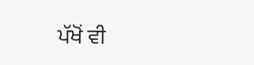ਪੱਖੋਂ ਵੀ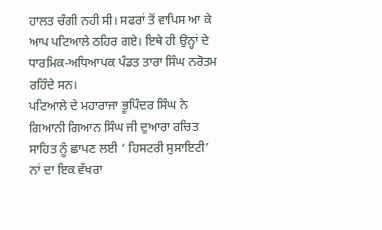ਹਾਲਤ ਚੰਗੀ ਨਹੀ ਸੀ। ਸਫਰਾਂ ਤੋਂ ਵਾਪਿਸ ਆ ਕੇ ਆਪ ਪਟਿਆਲੇ ਠਹਿਰ ਗਏ। ਇਥੇ ਹੀ ਉਨ੍ਹਾਂ ਦੇ ਧਾਰਮਿਕ-ਅਧਿਆਪਕ ਪੰਡਤ ਤਾਰਾ ਸਿੰਘ ਨਰੋਤਮ ਰਹਿੰਦੇ ਸਨ।
ਪਟਿਆਲੇ ਦੇ ਮਹਾਰਾਜਾ ਭੂਪਿੰਦਰ ਸਿੰਘ ਨੇ ਗਿਆਨੀ ਗਿਆਨ ਸਿੰਘ ਜੀ ਦੁਆਰਾ ਰਚਿਤ ਸਾਹਿਤ ਨੂੰ ਛਾਪਣ ਲਈ ‘ ਹਿਸਟਰੀ ਸੁਸਾਇਟੀ’ ਨਾਂ ਦਾ ਇਕ ਵੱਖਰਾ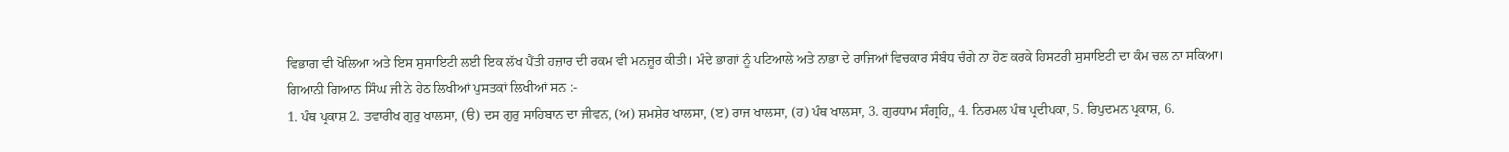ਵਿਭਾਗ ਵੀ ਖੋਲਿਆ ਅਤੇ ਇਸ ਸੁਸਾਇਟੀ ਲਈ ਇਕ ਲੱਖ ਪੈਂਤੀ ਹਜ਼ਾਰ ਦੀ ਰਕਮ ਵੀ ਮਨਜ਼ੂਰ ਕੀਤੀ। ਮੰਦੇ ਭਾਗਾਂ ਨੂੰ ਪਟਿਆਲੇ ਅਤੇ ਨਾਭਾ ਦੇ ਰਾਜਿਆਂ ਵਿਚਕਾਰ ਸੰਬੰਧ ਚੰਗੇ ਨਾ ਹੋਣ ਕਰਕੇ ਹਿਸਟਰੀ ਸੁਸਾਇਟੀ ਦਾ ਕੰਮ ਚਲ ਨਾ ਸਕਿਆ।
ਗਿਆਨੀ ਗਿਆਨ ਸਿੰਘ ਜੀ ਨੇ ਹੇਠ ਲਿਖੀਆਂ ਪੁਸਤਕਾਂ ਲਿਖੀਆਂ ਸਨ :-
1. ਪੰਥ ਪ੍ਰਕਾਸ਼ 2. ਤਵਾਰੀਖ ਗੁਰੁ ਖਾਲਸਾ, (ੳ) ਦਸ ਗੁਰੁ ਸਾਹਿਬਾਨ ਦਾ ਜੀਵਨ, (ਅ) ਸ਼ਮਸ਼ੇਰ ਖਾਲਸਾ, (ੲ) ਰਾਜ ਖਾਲਸਾ, (ਹ) ਪੰਥ ਖਾਲਸਾ, 3. ਗੁਰਧਾਮ ਸੰਗ੍ਰਹਿ,, 4. ਨਿਰਮਲ ਪੰਥ ਪ੍ਰਦੀਪਕਾ, 5. ਰਿਪੁਦਮਨ ਪ੍ਰਕਾਸ਼, 6.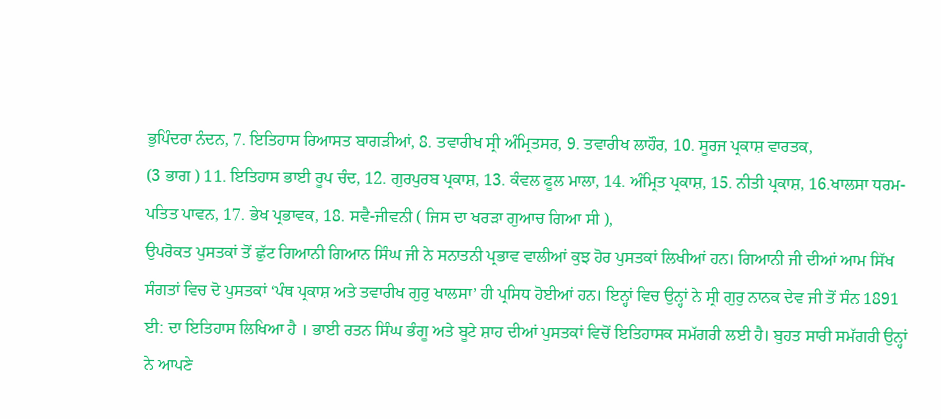ਭੁਪਿੰਦਰਾ ਨੰਦਨ, 7. ਇਤਿਹਾਸ ਰਿਆਸਤ ਬਾਗੜੀਆਂ, 8. ਤਵਾਰੀਖ ਸ੍ਰੀ ਅੰਮ੍ਰਿਤਸਰ, 9. ਤਵਾਰੀਖ ਲਾਹੌਰ, 10. ਸੂਰਜ ਪ੍ਰਕਾਸ਼ ਵਾਰਤਕ,
(3 ਭਾਗ ) 11. ਇਤਿਹਾਸ ਭਾਈ ਰੂਪ ਚੰਦ, 12. ਗੁਰਪੁਰਬ ਪ੍ਰਕਾਸ਼, 13. ਕੰਵਲ ਫੂਲ ਮਾਲਾ, 14. ਅੰਮ੍ਰਿਤ ਪ੍ਰਕਾਸ਼, 15. ਨੀਤੀ ਪ੍ਰਕਾਸ਼, 16.ਖਾਲਸਾ ਧਰਮ-ਪਤਿਤ ਪਾਵਨ, 17. ਭੇਖ ਪ੍ਰਭਾਵਕ, 18. ਸਵੈ-ਜੀਵਨੀ ( ਜਿਸ ਦਾ ਖਰੜਾ ਗੁਆਚ ਗਿਆ ਸੀ ),
ਉਪਰੋਕਤ ਪੁਸਤਕਾਂ ਤੋਂ ਛੁੱਟ ਗਿਆਨੀ ਗਿਆਨ ਸਿੰਘ ਜੀ ਨੇ ਸਨਾਤਨੀ ਪ੍ਰਭਾਵ ਵਾਲੀਆਂ ਕੁਝ ਹੋਰ ਪੁਸਤਕਾਂ ਲਿਖੀਆਂ ਹਨ। ਗਿਆਨੀ ਜੀ ਦੀਆਂ ਆਮ ਸਿੱਖ ਸੰਗਤਾਂ ਵਿਚ ਦੋ ਪੁਸਤਕਾਂ ‘ਪੰਥ ਪ੍ਰਕਾਸ਼ ਅਤੇ ਤਵਾਰੀਖ ਗੁਰੁ ਖਾਲਸਾ’ ਹੀ ਪ੍ਰਸਿਧ ਹੋਈਆਂ ਹਨ। ਇਨ੍ਹਾਂ ਵਿਚ ਉਨ੍ਹਾਂ ਨੇ ਸ੍ਰੀ ਗੁਰੁ ਨਾਨਕ ਦੇਵ ਜੀ ਤੋਂ ਸੰਨ 1891 ਈ: ਦਾ ਇਤਿਹਾਸ ਲਿਖਿਆ ਹੈ । ਭਾਈ ਰਤਨ ਸਿੰਘ ਭੰਗੂ ਅਤੇ ਬੂਟੇ ਸ਼ਾਹ ਦੀਆਂ ਪੁਸਤਕਾਂ ਵਿਚੋਂ ਇਤਿਹਾਸਕ ਸਮੱਗਰੀ ਲਈ ਹੈ। ਬੁਹਤ ਸਾਰੀ ਸਮੱਗਰੀ ਉਨ੍ਹਾਂ ਨੇ ਆਪਣੇ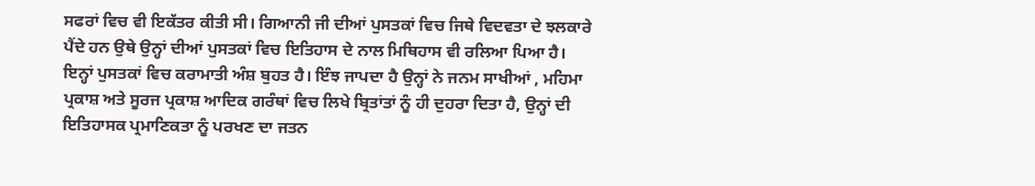ਸਫਰਾਂ ਵਿਚ ਵੀ ਇਕੱਤਰ ਕੀਤੀ ਸੀ। ਗਿਆਨੀ ਜੀ ਦੀਆਂ ਪੁਸਤਕਾਂ ਵਿਚ ਜਿਥੇ ਵਿਦਵਤਾ ਦੇ ਝਲਕਾਰੇ ਪੈਂਦੇ ਹਨ ਉਥੇ ਉਨ੍ਹਾਂ ਦੀਆਂ ਪੁਸਤਕਾਂ ਵਿਚ ਇਤਿਹਾਸ ਦੇ ਨਾਲ ਮਿਥਿਹਾਸ ਵੀ ਰਲਿਆ ਪਿਆ ਹੈ। ਇਨ੍ਹਾਂ ਪੁਸਤਕਾਂ ਵਿਚ ਕਰਾਮਾਤੀ ਅੰਸ਼ ਬੁਹਤ ਹੈ। ਇੰਝ ਜਾਪਦਾ ਹੈ ਉਨ੍ਹਾਂ ਨੇ ਜਨਮ ਸਾਖੀਆਂ , ਮਹਿਮਾ ਪ੍ਰਕਾਸ਼ ਅਤੇ ਸੂਰਜ ਪ੍ਰਕਾਸ਼ ਆਦਿਕ ਗਰੰਥਾਂ ਵਿਚ ਲਿਖੇ ਬ੍ਰਿਤਾਂਤਾਂ ਨੂੰ ਹੀ ਦੁਹਰਾ ਦਿਤਾ ਹੈ, ਉਨ੍ਹਾਂ ਦੀ ਇਤਿਹਾਸਕ ਪ੍ਰਮਾਣਿਕਤਾ ਨੂੰ ਪਰਖਣ ਦਾ ਜਤਨ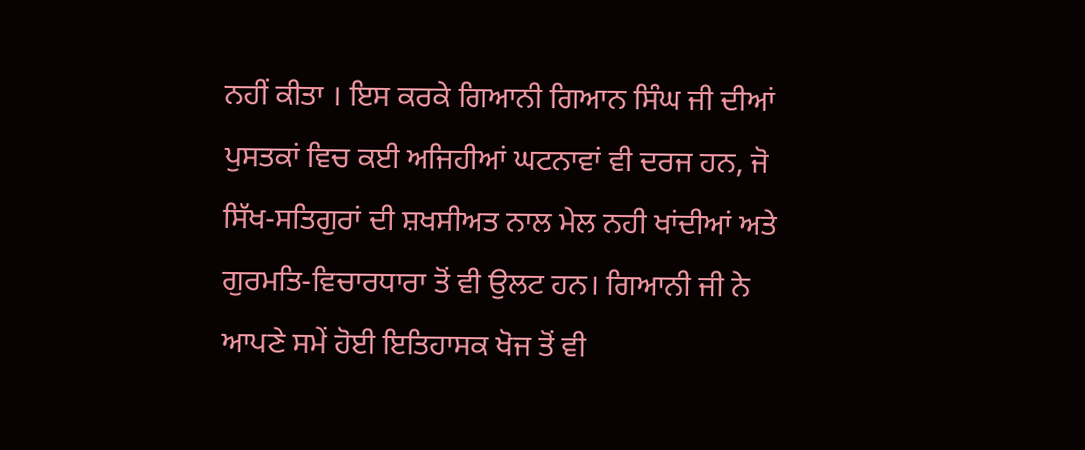ਨਹੀਂ ਕੀਤਾ । ਇਸ ਕਰਕੇ ਗਿਆਨੀ ਗਿਆਨ ਸਿੰਘ ਜੀ ਦੀਆਂ ਪੁਸਤਕਾਂ ਵਿਚ ਕਈ ਅਜਿਹੀਆਂ ਘਟਨਾਵਾਂ ਵੀ ਦਰਜ ਹਨ, ਜੋ ਸਿੱਖ-ਸਤਿਗੁਰਾਂ ਦੀ ਸ਼ਖਸੀਅਤ ਨਾਲ ਮੇਲ ਨਹੀ ਖਾਂਦੀਆਂ ਅਤੇ ਗੁਰਮਤਿ-ਵਿਚਾਰਧਾਰਾ ਤੋਂ ਵੀ ਉਲਟ ਹਨ। ਗਿਆਨੀ ਜੀ ਨੇ ਆਪਣੇ ਸਮੇਂ ਹੋਈ ਇਤਿਹਾਸਕ ਖੋਜ ਤੋਂ ਵੀ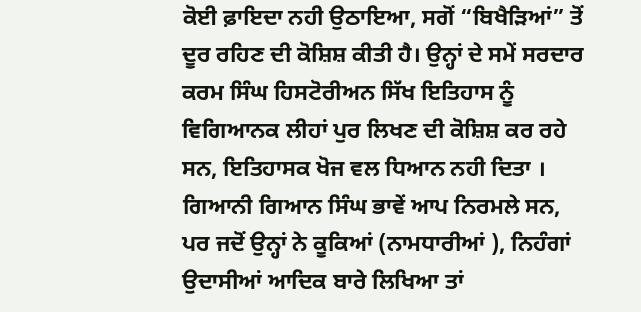ਕੋਈ ਫ਼ਾਇਦਾ ਨਹੀ ਉਠਾਇਆ, ਸਗੋਂ “ਬਿਖੈੜਿਆਂ” ਤੋਂ ਦੂਰ ਰਹਿਣ ਦੀ ਕੋਸ਼ਿਸ਼ ਕੀਤੀ ਹੈ। ਉਨ੍ਹਾਂ ਦੇ ਸਮੇਂ ਸਰਦਾਰ ਕਰਮ ਸਿੰਘ ਹਿਸਟੋਰੀਅਨ ਸਿੱਖ ਇਤਿਹਾਸ ਨੂੰ ਵਿਗਿਆਨਕ ਲੀਹਾਂ ਪੁਰ ਲਿਖਣ ਦੀ ਕੋਸ਼ਿਸ਼ ਕਰ ਰਹੇ ਸਨ, ਇਤਿਹਾਸਕ ਖੋਜ ਵਲ ਧਿਆਨ ਨਹੀ ਦਿਤਾ ।
ਗਿਆਨੀ ਗਿਆਨ ਸਿੰਘ ਭਾਵੇਂ ਆਪ ਨਿਰਮਲੇ ਸਨ, ਪਰ ਜਦੋਂ ਉਨ੍ਹਾਂ ਨੇ ਕੂਕਿਆਂ (ਨਾਮਧਾਰੀਆਂ ), ਨਿਹੰਗਾਂ ਉਦਾਸੀਆਂ ਆਦਿਕ ਬਾਰੇ ਲਿਖਿਆ ਤਾਂ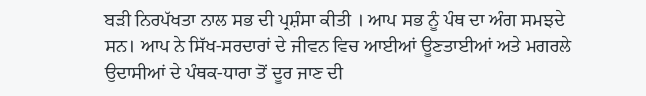ਬੜੀ ਨਿਰਪੱਖਤਾ ਨਾਲ ਸਭ ਦੀ ਪ੍ਰਸ਼ੰਸਾ ਕੀਤੀ । ਆਪ ਸਭ ਨੂੰ ਪੰਥ ਦਾ ਅੰਗ ਸਮਝਦੇ ਸਨ। ਆਪ ਨੇ ਸਿੱਖ-ਸਰਦਾਰਾਂ ਦੇ ਜੀਵਨ ਵਿਚ ਆਈਆਂ ਊਣਤਾਈਆਂ ਅਤੇ ਮਗਰਲੇ ਉਦਾਸੀਆਂ ਦੇ ਪੰਥਕ-ਧਾਰਾ ਤੋਂ ਦੂਰ ਜਾਣ ਦੀ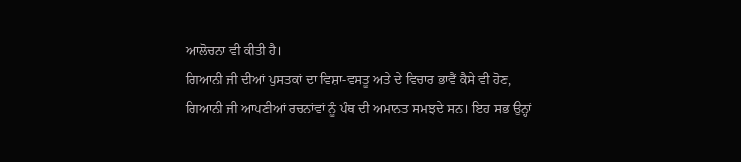ਆਲੋਚਨਾ ਵੀ ਕੀਤੀ ਹੈ।
ਗਿਆਨੀ ਜੀ ਦੀਆਂ ਪੁਸਤਕਾਂ ਦਾ ਵਿਸ਼ਾ-ਵਸਤੂ ਅਤੇ ਦੇ ਵਿਚਾਰ ਭਾਵੈਂ ਕੈਸੇ ਵੀ ਹੋਣ, ਗਿਆਨੀ ਜੀ ਆਪਣੀਆਂ ਰਚਨਾਂਵਾਂ ਨੂੰ ਪੰਥ ਦੀ ਅਮਾਨਤ ਸਮਝਦੇ ਸਨ। ਇਹ ਸਭ ਉਨ੍ਹਾਂ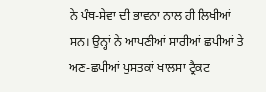ਨੇ ਪੰਥ-ਸੇਵਾ ਦੀ ਭਾਵਨਾ ਨਾਲ ਹੀ ਲਿਖੀਆਂ ਸਨ। ਉਨ੍ਹਾਂ ਨੇ ਆਪਣੀਆਂ ਸਾਰੀਆਂ ਛਪੀਆਂ ਤੇ ਅਣ-ਛਪੀਆਂ ਪੁਸਤਕਾਂ ਖਾਲਸਾ ਟ੍ਰੈਕਟ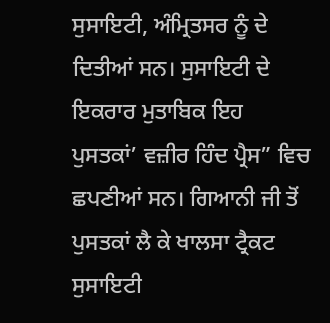ਸੁਸਾਇਟੀ, ਅੰਮ੍ਰਿਤਸਰ ਨੂੰ ਦੇ ਦਿਤੀਆਂ ਸਨ। ਸੁਸਾਇਟੀ ਦੇ ਇਕਰਾਰ ਮੁਤਾਬਿਕ ਇਹ ਪੁਸਤਕਾਂ’ ਵਜ਼ੀਰ ਹਿੰਦ ਪ੍ਰੈਸ” ਵਿਚ ਛਪਣੀਆਂ ਸਨ। ਗਿਆਨੀ ਜੀ ਤੋਂ ਪੁਸਤਕਾਂ ਲੈ ਕੇ ਖਾਲਸਾ ਟ੍ਰੈਕਟ ਸੁਸਾਇਟੀ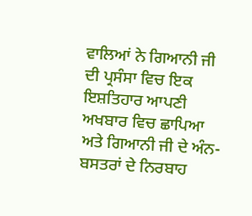ਵਾਲਿਆਂ ਨੇ ਗਿਆਨੀ ਜੀ ਦੀ ਪ੍ਰਸੰਸਾ ਵਿਚ ਇਕ ਇਸ਼ਤਿਹਾਰ ਆਪਣੀ ਅਖਬਾਰ ਵਿਚ ਛਾਪਿਆ ਅਤੇ ਗਿਆਨੀ ਜੀ ਦੇ ਅੰਨ-ਬਸਤਰਾਂ ਦੇ ਨਿਰਬਾਹ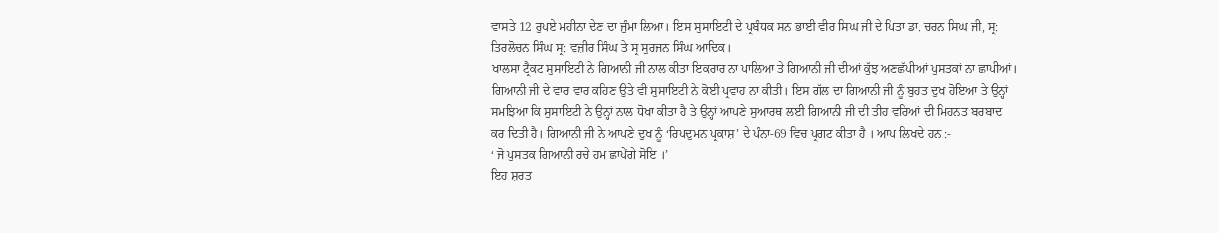ਵਾਸਤੇ 12 ਰੁਪਏ ਮਹੀਨਾ ਦੇਣ ਦਾ ਜੁੰਮਾ ਲਿਆ। ਇਸ ਸੁਸਾਇਟੀ ਦੇ ਪ੍ਰਬੰਧਕ ਸਨ ਭਾਈ ਵੀਰ ਸਿਘ ਜੀ ਦੇ ਪਿਤਾ ਡਾ. ਚਰਨ ਸਿਘ ਜੀ, ਸ੍ਰ: ਤਿਰਲੋਚਨ ਸਿੰਘ ਸ੍ਰ: ਵਜ਼ੀਰ ਸਿੰਘ ਤੇ ਸ੍ਰ ਸੁਰਜਨ ਸਿੰਘ ਆਦਿਕ।
ਖਾਲਸਾ ਟ੍ਰੈਕਟ ਸੁਸਾਇਟੀ ਨੇ ਗਿਆਨੀ ਜੀ ਨਾਲ ਕੀਤਾ ਇਕਰਾਰ ਨਾ ਪਾਲਿਆ ਤੇ ਗਿਆਨੀ ਜੀ ਦੀਆਂ ਕੁੱਝ ਅਣਛੱਪੀਆਂ ਪੁਸਤਕਾਂ ਨਾ ਛਾਪੀਆਂ। ਗਿਆਨੀ ਜੀ ਦੇ ਵਾਰ ਵਾਰ ਕਹਿਣ ਉਤੇ ਵੀ ਸੁਸਾਇਟੀ ਨੇ ਕੋਈ ਪ੍ਰਵਾਹ ਨਾ ਕੀਤੀ। ਇਸ ਗੱਲ ਦਾ ਗਿਆਨੀ ਜੀ ਨੂੰ ਬੁਹਤ ਦੁਖ ਹੋਇਆ ਤੇ ਉਨ੍ਹਾਂ ਸਮਝਿਆ ਕਿ ਸੁਸਾਇਟੀ ਨੇ ਉਨ੍ਹਾਂ ਨਾਲ ਧੋਖਾ ਕੀਤਾ ਹੈ ਤੇ ਉਨ੍ਹਾਂ ਆਪਣੇ ਸੁਆਰਥ ਲਈ ਗਿਆਨੀ ਜੀ ਦੀ ਤੀਹ ਵਰਿਆਂ ਦੀ ਮਿਹਨਤ ਬਰਬਾਦ ਕਰ ਦਿਤੀ ਹੈ। ਗਿਆਨੀ ਜੀ ਨੇ ਆਪਣੇ ਦੁਖ ਨੂੰ ‘ਰਿਪਦੁਮਨ ਪ੍ਰਕਾਸ਼’ ਦੇ ਪੰਨਾ-69 ਵਿਚ ਪ੍ਰਗਟ ਕੀਤਾ ਹੈ । ਆਪ ਲਿਖਦੇ ਹਨ :-
‘ ਜੋ ਪੁਸਤਕ ਗਿਆਨੀ ਰਚੇ ਹਮ ਛਾਪੇਂਗੇ ਸੋਇ ।’
ਇਹ ਸ਼ਰਤ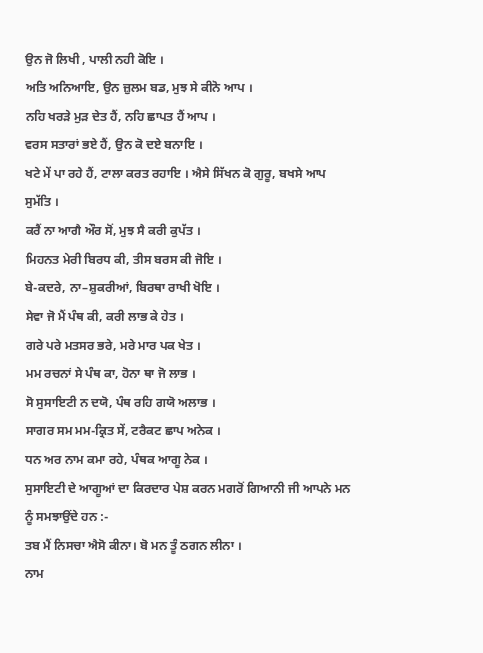ਉਨ ਜੋ ਲਿਖੀ , ਪਾਲੀ ਨਹੀ ਕੋਇ ।
ਅਤਿ ਅਨਿਆਇ, ਉਨ ਜ਼ੁਲਮ ਬਡ, ਮੁਝ ਸੇ ਕੀਨੋ ਆਪ ।
ਨਹਿ ਖਰੜੇ ਮੁੜ ਦੇਤ ਹੈਂ, ਨਹਿ ਛਾਪਤ ਹੈਂ ਆਪ ।
ਵਰਸ ਸਤਾਰਾਂ ਭਏ ਹੈਂ, ਉਨ ਕੋ ਦਏ ਬਨਾਇ ।
ਖਟੇ ਮੇਂ ਪਾ ਰਹੇ ਹੈਂ, ਟਾਲਾ ਕਰਤ ਰਹਾਇ । ਐਸੇ ਸਿੱਖਨ ਕੋ ਗੁਰੂ, ਬਖਸੇ ਆਪ ਸੁਮੱਤਿ ।
ਕਰੈਂ ਨਾ ਆਗੈ ਔਰ ਸੋਂ, ਮੁਝ ਸੈ ਕਰੀ ਕੁਪੱਤ ।
ਮਿਹਨਤ ਮੇਰੀ ਬਿਰਧ ਕੀ, ਤੀਸ ਬਰਸ ਕੀ ਜੋਇ ।
ਬੇ-ਕਦਰੇ, ਨਾ–ਸ਼ੁਕਰੀਆਂ, ਬਿਰਥਾ ਰਾਖੀ ਖੋਇ ।
ਸੇਵਾ ਜੋ ਮੈਂ ਪੰਥ ਕੀ, ਕਰੀ ਲਾਭ ਕੇ ਹੇਤ ।
ਗਰੇ ਪਰੇ ਮਤਸਰ ਭਰੇ, ਮਰੇ ਮਾਰ ਪਕ ਖੇਤ ।
ਮਮ ਰਚਨਾਂ ਸੇ ਪੰਥ ਕਾ, ਹੋਨਾ ਥਾ ਜੋ ਲਾਭ ।
ਸੋ ਸੁਸਾਇਟੀ ਨ ਦਯੋ, ਪੰਥ ਰਹਿ ਗਯੋ ਅਲਾਭ ।
ਸਾਗਰ ਸਮ ਮਮ-ਕ੍ਰਿਤ ਸੇਂ, ਟਰੈਕਟ ਛਾਪ ਅਨੇਕ ।
ਧਨ ਅਰ ਨਾਮ ਕਮਾ ਰਹੇ, ਪੰਥਕ ਆਗੂ ਨੇਕ ।
ਸੁਸਾਇਟੀ ਦੇ ਆਗੂਆਂ ਦਾ ਕਿਰਦਾਰ ਪੇਸ਼ ਕਰਨ ਮਗਰੋਂ ਗਿਆਨੀ ਜੀ ਆਪਨੇ ਮਨ ਨੂੰ ਸਮਝਾਉਂਦੇ ਹਨ :-
ਤਬ ਮੈਂ ਨਿਸਚਾ ਐਸੋ ਕੀਨਾ। ਬੋ ਮਨ ਤੂੰ ਠਗਨ ਲੀਨਾ ।
ਨਾਮ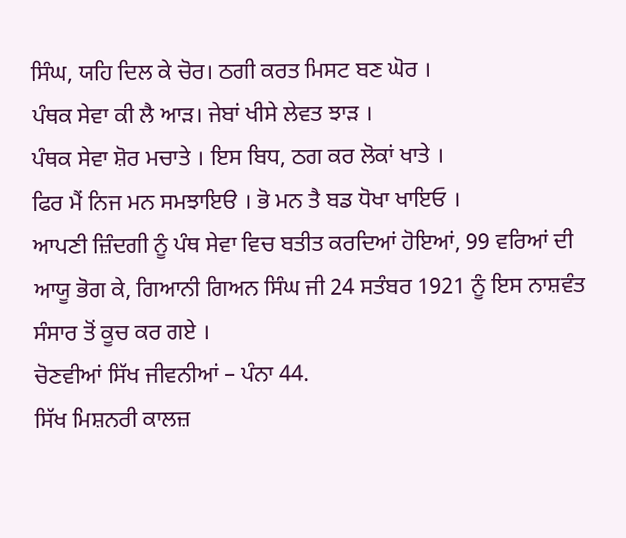ਸਿੰਘ, ਯਹਿ ਦਿਲ ਕੇ ਚੋਰ। ਠਗੀ ਕਰਤ ਮਿਸਟ ਬਣ ਘੋਰ ।
ਪੰਥਕ ਸੇਵਾ ਕੀ ਲੈ ਆੜ। ਜੇਬਾਂ ਖੀਸੇ ਲੇਵਤ ਝਾੜ ।
ਪੰਥਕ ਸੇਵਾ ਸ਼ੋਰ ਮਚਾਤੇ । ਇਸ ਬਿਧ, ਠਗ ਕਰ ਲੋਕਾਂ ਖਾਤੇ ।
ਫਿਰ ਮੈਂ ਨਿਜ ਮਨ ਸਮਝਾਇੳ । ਭੋ ਮਨ ਤੈ ਬਡ ਧੋਖਾ ਖਾਇਓ ।
ਆਪਣੀ ਜ਼ਿੰਦਗੀ ਨੂੰ ਪੰਥ ਸੇਵਾ ਵਿਚ ਬਤੀਤ ਕਰਦਿਆਂ ਹੋਇਆਂ, 99 ਵਰਿਆਂ ਦੀ ਆਯੂ ਭੋਗ ਕੇ, ਗਿਆਨੀ ਗਿਅਨ ਸਿੰਘ ਜੀ 24 ਸਤੰਬਰ 1921 ਨੂੰ ਇਸ ਨਾਸ਼ਵੰਤ ਸੰਸਾਰ ਤੋਂ ਕੂਚ ਕਰ ਗਏ ।
ਚੋਣਵੀਆਂ ਸਿੱਖ ਜੀਵਨੀਆਂ – ਪੰਨਾ 44.
ਸਿੱਖ ਮਿਸ਼ਨਰੀ ਕਾਲਜ਼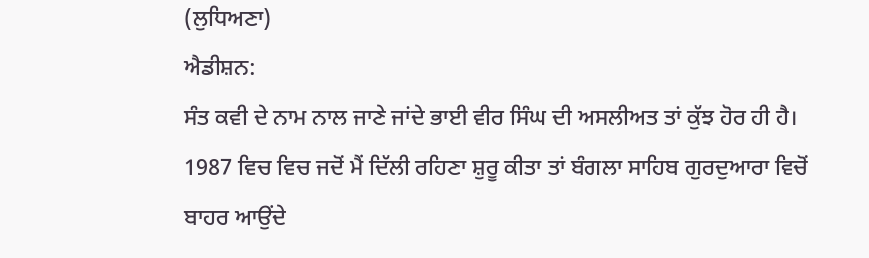(ਲੁਧਿਅਣਾ)
ਐਡੀਸ਼ਨ:
ਸੰਤ ਕਵੀ ਦੇ ਨਾਮ ਨਾਲ ਜਾਣੇ ਜਾਂਦੇ ਭਾਈ ਵੀਰ ਸਿੰਘ ਦੀ ਅਸਲੀਅਤ ਤਾਂ ਕੁੱਝ ਹੋਰ ਹੀ ਹੈ। 1987 ਵਿਚ ਵਿਚ ਜਦੋਂ ਮੈਂ ਦਿੱਲੀ ਰਹਿਣਾ ਸ਼ੁਰੂ ਕੀਤਾ ਤਾਂ ਬੰਗਲਾ ਸਾਹਿਬ ਗੁਰਦੁਆਰਾ ਵਿਚੋਂ ਬਾਹਰ ਆਉਂਦੇ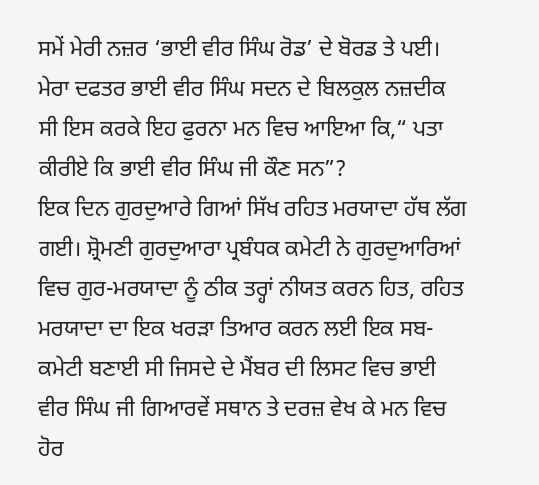ਸਮੇਂ ਮੇਰੀ ਨਜ਼ਰ ‘ਭਾਈ ਵੀਰ ਸਿੰਘ ਰੋਡ’ ਦੇ ਬੋਰਡ ਤੇ ਪਈ। ਮੇਰਾ ਦਫਤਰ ਭਾਈ ਵੀਰ ਸਿੰਘ ਸਦਨ ਦੇ ਬਿਲਕੁਲ ਨਜ਼ਦੀਕ ਸੀ ਇਸ ਕਰਕੇ ਇਹ ਫੁਰਨਾ ਮਨ ਵਿਚ ਆਇਆ ਕਿ,“ ਪਤਾ ਕੀਰੀਏ ਕਿ ਭਾਈ ਵੀਰ ਸਿੰਘ ਜੀ ਕੌਣ ਸਨ”?
ਇਕ ਦਿਨ ਗੁਰਦੁਆਰੇ ਗਿਆਂ ਸਿੱਖ ਰਹਿਤ ਮਰਯਾਦਾ ਹੱਥ ਲੱਗ ਗਈ। ਸ਼੍ਰੋਮਣੀ ਗੁਰਦੁਆਰਾ ਪ੍ਰਬੰਧਕ ਕਮੇਟੀ ਨੇ ਗੁਰਦੁਆਰਿਆਂ ਵਿਚ ਗੁਰ-ਮਰਯਾਦਾ ਨੂੰ ਠੀਕ ਤਰ੍ਹਾਂ ਨੀਯਤ ਕਰਨ ਹਿਤ, ਰਹਿਤ ਮਰਯਾਦਾ ਦਾ ਇਕ ਖਰੜਾ ਤਿਆਰ ਕਰਨ ਲਈ ਇਕ ਸਬ-ਕਮੇਟੀ ਬਣਾਈ ਸੀ ਜਿਸਦੇ ਦੇ ਮੈਂਬਰ ਦੀ ਲਿਸਟ ਵਿਚ ਭਾਈ ਵੀਰ ਸਿੰਘ ਜੀ ਗਿਆਰਵੇਂ ਸਥਾਨ ਤੇ ਦਰਜ਼ ਵੇਖ ਕੇ ਮਨ ਵਿਚ ਹੋਰ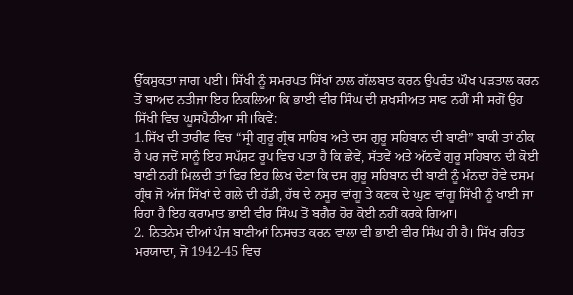ਉੱਕਸੁਕਤਾ ਜਾਗ ਪਈ। ਸਿੱਖੀ ਨੂੰ ਸਮਰਪਤ ਸਿੱਖਾਂ ਨਾਲ ਗੱਲਬਾਤ ਕਰਨ ਉਪਰੰਤ ਘੌਖ ਪੜਤਾਲ ਕਰਨ ਤੋਂ ਬਾਅਦ ਨਤੀਜਾ ਇਹ ਨਿਕਲਿਆ ਕਿ ਭਾਈ ਵੀਰ ਸਿੰਘ ਦੀ ਸ਼ਖਸੀਅਤ ਸਾਫ ਨਹੀਂ ਸੀ ਸਗੋਂ ਉਹ ਸਿੱਖੀ ਵਿਚ ਘੂਸਪੈਠੀਆ ਸੀ।ਕਿਵੇਂ:
1.ਸਿੱਖ ਦੀ ਤਾਰੀਫ ਵਿਚ “ਸ੍ਰੀ ਗੁਰੂ ਗ੍ਰੰਥ ਸਾਹਿਬ ਅਤੇ ਦਸ ਗੁਰੂ ਸਹਿਬਾਨ ਦੀ ਬਾਣੀ” ਬਾਕੀ ਤਾਂ ਠੀਕ ਹੈ ਪਰ ਜਦੋਂ ਸਾਨੂੰ ਇਹ ਸਪੱਸ਼ਟ ਰੂਪ ਵਿਚ ਪਤਾ ਹੈ ਕਿ ਛੇਵੇਂ, ਸੱਤਵੇਂ ਅਤੇ ਅੱਠਵੇਂ ਗੁਰੂ ਸਹਿਬਾਨ ਦੀ ਕੋਈ ਬਾਣੀ ਨਹੀਂ ਮਿਲਦੀ ਤਾਂ ਫਿਰ ਇਹ ਲਿਖ ਦੇਣਾ ਕਿ ਦਸ ਗੁਰੂ ਸਹਿਬਾਨ ਦੀ ਬਾਣੀ ਨੂੰ ਮੰਨਦਾ ਹੋਵੇ ਦਸਮ ਗ੍ਰੰਥ ਜੋ ਅੱਜ ਸਿੱਖਾਂ ਦੇ ਗਲੇ ਦੀ ਹੱਡੀ, ਹੱਥ ਦੇ ਨਸੂਰ ਵਾਂਗੂ ਤੇ ਕਣਕ ਦੇ ਘੁਣ ਵਾਂਗੂ ਸਿੱਖੀ ਨੂੰ ਖਾਈ ਜਾ ਰਿਹਾ ਹੈ ਇਹ ਕਰਾਮਾਤ ਭਾਈ ਵੀਰ ਸਿੰਘ ਤੋਂ ਬਗੈਰ ਹੋਰ ਕੋਈ ਨਹੀਂ ਕਰਕੇ ਗਿਆ।
2. ਨਿਤਨੇਮ ਦੀਆਂ ਪੰਜ ਬਾਣੀਆਂ ਨਿਸਚਤ ਕਰਨ ਵਾਲਾ ਵੀ ਭਾਈ ਵੀਰ ਸਿੰਘ ਹੀ ਹੈ। ਸਿੱਖ ਰਹਿਤ ਮਰਯਾਦਾ, ਜੋ 1942-45 ਵਿਚ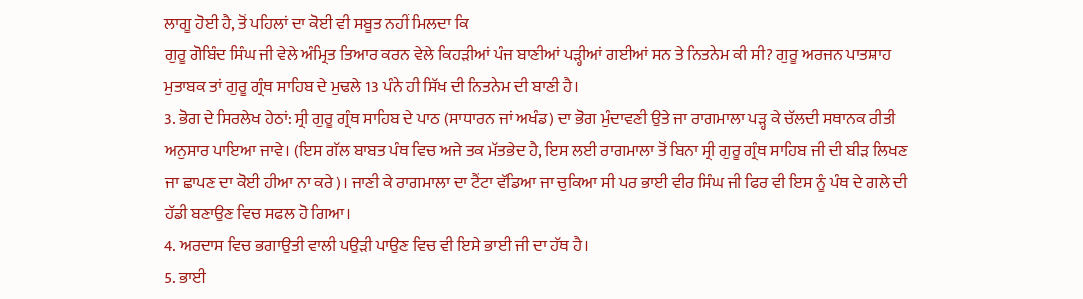ਲਾਗੂ ਹੋਈ ਹੈ, ਤੋਂ ਪਹਿਲਾਂ ਦਾ ਕੋਈ ਵੀ ਸਬੂਤ ਨਹੀਂ ਮਿਲਦਾ ਕਿ
ਗੁਰੂ ਗੋਬਿੰਦ ਸਿੰਘ ਜੀ ਵੇਲੇ ਅੰਮ੍ਰਿਤ ਤਿਆਰ ਕਰਨ ਵੇਲੇ ਕਿਹੜੀਆਂ ਪੰਜ ਬਾਣੀਆਂ ਪੜ੍ਹੀਆਂ ਗਈਆਂ ਸਨ ਤੇ ਨਿਤਨੇਮ ਕੀ ਸੀ? ਗੁਰੂ ਅਰਜਨ ਪਾਤਸ਼ਾਹ ਮੁਤਾਬਕ ਤਾਂ ਗੁਰੂ ਗ੍ਰੰਥ ਸਾਹਿਬ ਦੇ ਮੁਢਲੇ 13 ਪੰਨੇ ਹੀ ਸਿੱਖ ਦੀ ਨਿਤਨੇਮ ਦੀ ਬਾਣੀ ਹੈ।
3. ਭੋਗ ਦੇ ਸਿਰਲੇਖ ਹੇਠਾਂ: ਸ੍ਰੀ ਗੁਰੂ ਗ੍ਰੰਥ ਸਾਹਿਬ ਦੇ ਪਾਠ (ਸਾਧਾਰਨ ਜਾਂ ਅਖੰਡ) ਦਾ ਭੋਗ ਮੁੰਦਾਵਣੀ ਉਤੇ ਜਾ ਰਾਗਮਾਲਾ ਪੜ੍ਹ ਕੇ ਚੱਲਦੀ ਸਥਾਨਕ ਰੀਤੀ ਅਨੁਸਾਰ ਪਾਇਆ ਜਾਵੇ। (ਇਸ ਗੱਲ ਬਾਬਤ ਪੰਥ ਵਿਚ ਅਜੇ ਤਕ ਮੱਤਭੇਦ ਹੈ, ਇਸ ਲਈ ਰਾਗਮਾਲਾ ਤੋਂ ਬਿਨਾ ਸ੍ਰੀ ਗੁਰੂ ਗ੍ਰੰਥ ਸਾਹਿਬ ਜੀ ਦੀ ਬੀੜ ਲਿਖਣ ਜਾ ਛਾਪਣ ਦਾ ਕੋਈ ਹੀਆ ਨਾ ਕਰੇ)। ਜਾਣੀ ਕੇ ਰਾਗਮਾਲਾ ਦਾ ਟੈਂਟਾ ਵੱਡਿਆ ਜਾ ਚੁਕਿਆ ਸੀ ਪਰ ਭਾਈ ਵੀਰ ਸਿੰਘ ਜੀ ਫਿਰ ਵੀ ਇਸ ਨੂੰ ਪੰਥ ਦੇ ਗਲੇ ਦੀ ਹੱਡੀ ਬਣਾਉਣ ਵਿਚ ਸਫਲ ਹੋ ਗਿਆ।
4. ਅਰਦਾਸ ਵਿਚ ਭਗਾਉਤੀ ਵਾਲੀ ਪਉੜੀ ਪਾਉਣ ਵਿਚ ਵੀ ਇਸੇ ਭਾਈ ਜੀ ਦਾ ਹੱਥ ਹੈ।
5. ਭਾਈ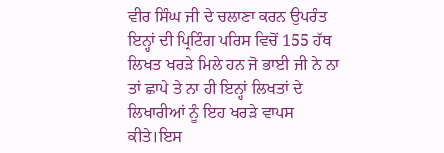ਵੀਰ ਸਿੰਘ ਜੀ ਦੇ ਚਲਾਣਾ ਕਰਨ ਉਪਰੰਤ ਇਨ੍ਹਾਂ ਦੀ ਪ੍ਰਿਟਿੰਗ ਪਰਿਸ ਵਿਚੋਂ 155 ਹੱਥ ਲਿਖਤ ਖਰੜੇ ਮਿਲੇ ਹਨ ਜੋ ਭਾਈ ਜੀ ਨੇ ਨਾ ਤਾਂ ਛਾਪੇ ਤੇ ਨਾ ਹੀ ਇਨ੍ਹਾਂ ਲਿਖਤਾਂ ਦੇ ਲਿਖਾਰੀਆਂ ਨੂੰ ਇਹ ਖਰੜੇ ਵਾਪਸ ਕੀਤੇ।ਇਸ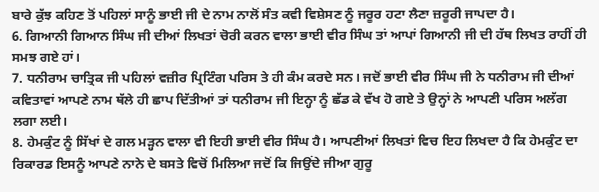ਬਾਰੇ ਕੁੱਝ ਕਹਿਣ ਤੋਂ ਪਹਿਲਾਂ ਸਾਨੂੰ ਭਾਈ ਜੀ ਦੇ ਨਾਮ ਨਾਲੋਂ ਸੰਤ ਕਵੀ ਵਿਸ਼ੇਸਣ ਨੂੰ ਜਰੂਰ ਹਟਾ ਲੈਣਾ ਜ਼ਰੂਰੀ ਜਾਪਦਾ ਹੈ।
6. ਗਿਆਨੀ ਗਿਆਨ ਸਿੰਘ ਜੀ ਦੀਆਂ ਲਿਖਤਾਂ ਚੋਰੀ ਕਰਨ ਵਾਲਾ ਭਾਈ ਵੀਰ ਸਿੰਘ ਤਾਂ ਆਪਾਂ ਗਿਆਨੀ ਜੀ ਦੀ ਹੱਥ ਲਿਖਤ ਰਾਹੀਂ ਹੀ ਸਮਝ ਗਏ ਹਾਂ।
7. ਧਨੀਰਾਮ ਚਾਤ੍ਰਿਕ ਜੀ ਪਹਿਲਾਂ ਵਜ਼ੀਰ ਪ੍ਰਿਟਿੰਗ ਪਰਿਸ ਤੇ ਹੀ ਕੰਮ ਕਰਦੇ ਸਨ। ਜਦੋਂ ਭਾਈ ਵੀਰ ਸਿੰਘ ਜੀ ਨੇ ਧਨੀਰਾਮ ਜੀ ਦੀਆਂ ਕਵਿਤਾਵਾਂ ਆਪਣੇ ਨਾਮ ਥੱਲੇ ਹੀ ਛਾਪ ਦਿੱਤੀਆਂ ਤਾਂ ਧਨੀਰਾਮ ਜੀ ਇਨ੍ਹਾ ਨੂੰ ਛੱਡ ਕੇ ਵੱਖ ਹੋ ਗਏ ਤੇ ਉਨ੍ਹਾਂ ਨੇ ਆਪਣੀ ਪਰਿਸ ਅਲੱਗ ਲਗਾ ਲਈ।
8. ਹੇਮਕੁੰਟ ਨੂੰ ਸਿੱਖਾਂ ਦੇ ਗਲ ਮੜ੍ਹਨ ਵਾਲਾ ਵੀ ਇਹੀ ਭਾਈ ਵੀਰ ਸਿੰਘ ਹੈ। ਆਪਣੀਆਂ ਲਿਖਤਾਂ ਵਿਚ ਇਹ ਲਿਖਦਾ ਹੈ ਕਿ ਹੇਮਕੁੰਟ ਦਾ ਰਿਕਾਰਡ ਇਸਨੂੰ ਆਪਣੇ ਨਾਨੇ ਦੇ ਬਸਤੇ ਵਿਚੋਂ ਮਿਲਿਆ ਜਦੋਂ ਕਿ ਜਿਉਂਦੇ ਜੀਆ ਗੁਰੂ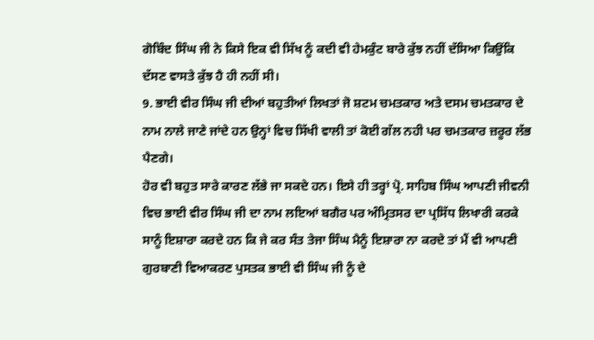ਗੋਬਿੰਦ ਸਿੰਘ ਜੀ ਨੇ ਕਿਸੇ ਇਕ ਵੀ ਸਿੱਖ ਨੂੰ ਕਦੀ ਵੀ ਹੇਮਕੁੰਟ ਬਾਰੇ ਕੁੱਝ ਨਹੀਂ ਦੱਸਿਆ ਕਿਉਂਕਿ ਦੱਸਣ ਵਾਸਤੇ ਕੁੱਝ ਹੈ ਹੀ ਨਹੀਂ ਸੀ।
9. ਭਾਈ ਵੀਰ ਸਿੰਘ ਜੀ ਦੀਆਂ ਬਹੁਤੀਆਂ ਲਿਖਤਾਂ ਜੋ ਸ਼ਟਮ ਚਮਤਕਾਰ ਅਤੇ ਦਸਮ ਚਮਤਕਾਰ ਦੇ ਨਾਮ ਨਾਲੇ ਜਾਣੇ ਜਾਂਦੇ ਹਨ ਉਨ੍ਹਾਂ ਵਿਚ ਸਿੱਖੀ ਵਾਲੀ ਤਾਂ ਕੋਈ ਗੱਲ ਨਹੀ ਪਰ ਚਮਤਕਾਰ ਜ਼ਰੂਰ ਲੱਭ ਪੈਣਗੇ।
ਹੋਰ ਵੀ ਬਹੁਤ ਸਾਰੇ ਕਾਰਣ ਲੱਭੇ ਜਾ ਸਕਦੇ ਹਨ। ਇਸੇ ਹੀ ਤਰ੍ਹਾਂ ਪ੍ਰੋ. ਸਾਹਿਬ ਸਿੰਘ ਆਪਣੀ ਜੀਵਨੀ ਵਿਚ ਭਾਈ ਵੀਰ ਸਿੰਘ ਜੀ ਦਾ ਨਾਮ ਲਇਆਂ ਬਗੈਰ ਪਰ ਅੰਮ੍ਰਿਤਸਰ ਦਾ ਪ੍ਰਸਿੱਧ ਲਿਖਾਰੀ ਕਰਕੇ ਸਾਨੂੰ ਇਸ਼ਾਰਾ ਕਰਦੇ ਹਨ ਕਿ ਜੇ ਕਰ ਸੰਤ ਤੇਜਾ ਸਿੰਘ ਮੈਨੂੰ ਇਸ਼ਾਰਾ ਨਾ ਕਰਦੇ ਤਾਂ ਮੈਂ ਵੀ ਆਪਣੀ ਗੁਰਬਾਣੀ ਵਿਆਕਰਣ ਪੁਸਤਕ ਭਾਈ ਵੀ ਸਿੰਘ ਜੀ ਨੂੰ ਦੇ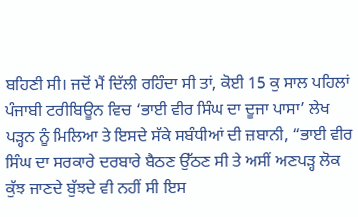ਬਹਿਣੀ ਸੀ। ਜਦੋਂ ਮੈਂ ਦਿੱਲੀ ਰਹਿੰਦਾ ਸੀ ਤਾਂ, ਕੋਈ 15 ਕੁ ਸਾਲ ਪਹਿਲਾਂ ਪੰਜਾਬੀ ਟਰੀਬਿਊਨ ਵਿਚ ‘ਭਾਈ ਵੀਰ ਸਿੰਘ ਦਾ ਦੂਜਾ ਪਾਸਾ’ ਲੇਖ ਪੜ੍ਹਨ ਨੂੰ ਮਿਲਿਆ ਤੇ ਇਸਦੇ ਸੱਕੇ ਸਬੰਧੀਆਂ ਦੀ ਜ਼ਬਾਨੀ, “ਭਾਈ ਵੀਰ ਸਿੰਘ ਦਾ ਸਰਕਾਰੇ ਦਰਬਾਰੇ ਬੈਠਣ ਉੱਠਣ ਸੀ ਤੇ ਅਸੀਂ ਅਣਪੜ੍ਹ ਲੋਕ ਕੁੱਝ ਜਾਣਦੇ ਬੁੱਝਦੇ ਵੀ ਨਹੀਂ ਸੀ ਇਸ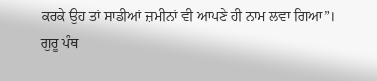ਕਰਕੇ ਉਹ ਤਾਂ ਸਾਡੀਆਂ ਜ਼ਮੀਨਾਂ ਵੀ ਆਪਣੇ ਹੀ ਨਾਮ ਲਵਾ ਗਿਆ”।
ਗੁਰੂ ਪੰਥ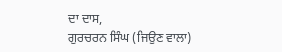ਦਾ ਦਾਸ,
ਗੁਰਚਰਨ ਸਿੰਘ (ਜਿਉਣ ਵਾਲਾ)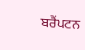ਬਰੈਂਪਟਨ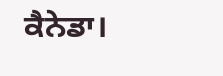ਕੈਨੇਡਾ।